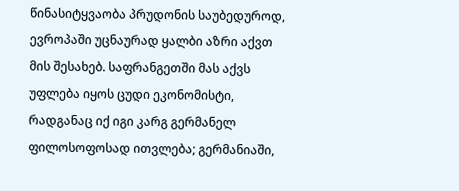წინასიტყვაობა პრუდონის საუბედუროდ, ევროპაში უცნაურად ყალბი აზრი აქვთ მის შესახებ. საფრანგეთში მას აქვს უფლება იყოს ცუდი ეკონომისტი, რადგანაც იქ იგი კარგ გერმანელ ფილოსოფოსად ითვლება; გერმანიაში,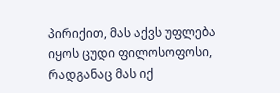პირიქით, მას აქვს უფლება იყოს ცუდი ფილოსოფოსი, რადგანაც მას იქ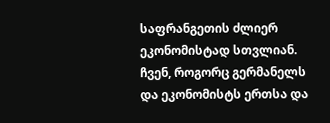საფრანგეთის ძლიერ ეკონომისტად სთვლიან. ჩვენ, როგორც გერმანელს და ეკონომისტს ერთსა და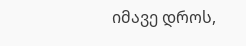იმავე დროს,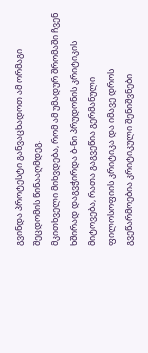გვინდა პროტესტი განვაცხადოთ ამ ორმაგი შეცდომის წინააღმდეგ.
მკითხველი მიხვდება, რომ ამ უმადურ შრომაში ჩვენ ხშირად დაგვჭირდა ბ-ნი პრუდონის კრიტიკის მიტოვება, რათა გაგვეწია გერმანული ფილოსოფიის კრიტიკა და იმავე დროს გვეწარმოებია კრიტიკული შენიშვნები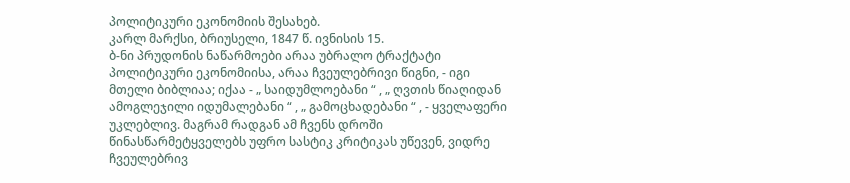პოლიტიკური ეკონომიის შესახებ.
კარლ მარქსი, ბრიუსელი, 1847 წ. ივნისის 15.
ბ-ნი პრუდონის ნაწარმოები არაა უბრალო ტრაქტატი პოლიტიკური ეკონომიისა, არაა ჩვეულებრივი წიგნი, - იგი მთელი ბიბლიაა; იქაა - „ საიდუმლოებანი “ , „ ღვთის წიაღიდან ამოგლეჯილი იდუმალებანი “ , „ გამოცხადებანი “ , - ყველაფერი უკლებლივ. მაგრამ რადგან ამ ჩვენს დროში წინასწარმეტყველებს უფრო სასტიკ კრიტიკას უწევენ, ვიდრე ჩვეულებრივ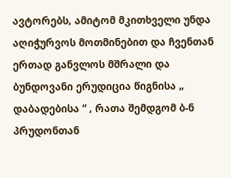ავტორებს, ამიტომ მკითხველი უნდა აღიჭურვოს მოთმინებით და ჩვენთან ერთად განვლოს მშრალი და ბუნდოვანი ერუდიცია წიგნისა „ დაბადებისა “ , რათა შემდგომ ბ-ნ პრუდონთან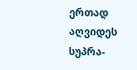ერთად აღვიდეს სუპრა-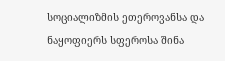სოციალიზმის ეთეროვანსა და ნაყოფიერს სფეროსა შინა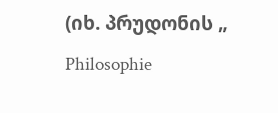(იხ. პრუდონის „ Philosophie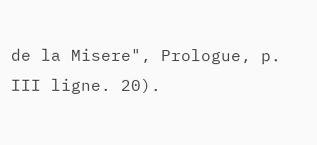de la Misere", Prologue, p. III ligne. 20).